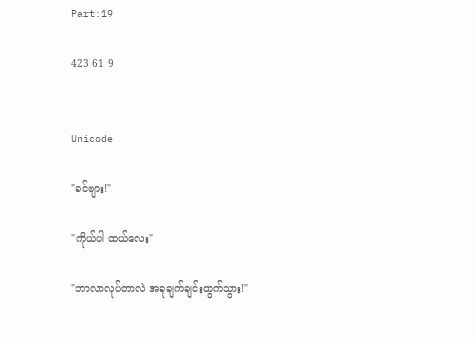Part:19

423 61 9


Unicode

"ခင်ဗျား!"

"ကိုယ်ပါ ထယ်လေး"

"ဘာလာလုပ်တာလဲ အခုချက်ချင်းထွက်သွား!"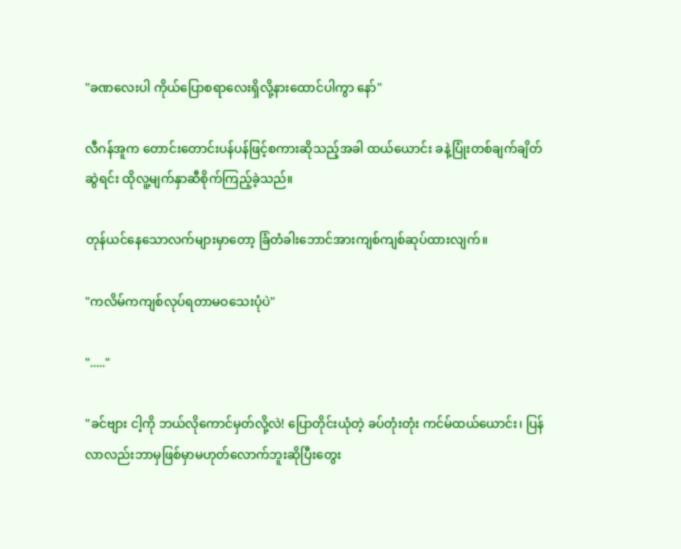"ခဏလေးပါ ကိုယ်ပြောစရာလေးရှိလို့နားထောင်ပါကွာ နော်"

လီဂန်အူက တောင်းတောင်းပန်ပန်ဖြင့်စကားဆိုသည့်အခါ ထယ်ယောင်း ခနဲ့ပြုံးတစ်ချက်ချိတ်ဆွဲရင်း ထိုလူ့မျက်နှာဆီစိုက်ကြည့်ခဲ့သည်။

တုန်ယင်နေသောလက်များမှာတော့ ခြံတံခါးဘောင်အားကျစ်ကျစ်ဆုပ်ထားလျက်။

"ကလိမ်ကကျစ်လုပ်ရတာမဝသေးပုံပဲ"

"....."

"ခင်ဗျား ငါ့ကို ဘယ်လိုကောင်မှတ်လို့လဲ! ပြောတိုင်းယုံတဲ့ ခပ်တုံးတုံး ကင်မ်ထယ်ယောင်း၊ ပြန်လာလည်းဘာမှဖြစ်မှာမဟုတ်လောက်ဘူးဆိုပြီးတွေး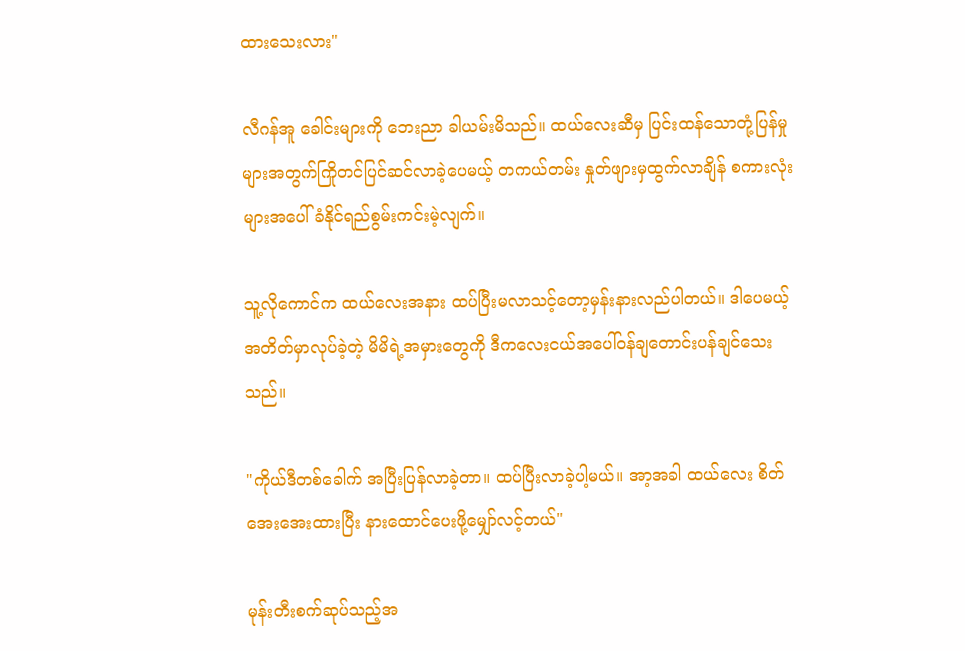ထားသေးလား"

လီဂန်အူ ခေါင်းများကို ဘေးညာ ခါယမ်းမိသည်။ ထယ်လေးဆီမှ ပြင်းထန်သောတုံ့ပြန်မှုများအတွက်ကြိုတင်ပြင်ဆင်လာခဲ့ပေမယ့် တကယ်တမ်း နှုတ်ဖျားမှထွက်လာချိန် စကားလုံးများအပေါ် ခံနိုင်ရည်စွမ်းကင်းမဲ့လျက်။

သူ့လိုကောင်က ထယ်လေးအနား ထပ်ပြီးမလာသင့်တော့မှန်းနားလည်ပါတယ်။ ဒါပေမယ့် အတိတ်မှာလုပ်ခဲ့တဲ့ မိမိရဲ့အမှားတွေကို ဒီကလေးငယ်အပေါ်ဝန်ချတောင်းပန်ချင်သေးသည်။

"ကိုယ်ဒီတစ်ခေါက် အပြီးပြန်လာခဲ့တာ။ ထပ်ပြီးလာခဲ့ပါ့မယ်။ အာ့အခါ ထယ်လေး စိတ်အေးအေးထားပြီး နားထောင်ပေးဖို့မျှော်လင့်တယ်"

မုန်းတီးစက်ဆုပ်သည့်အ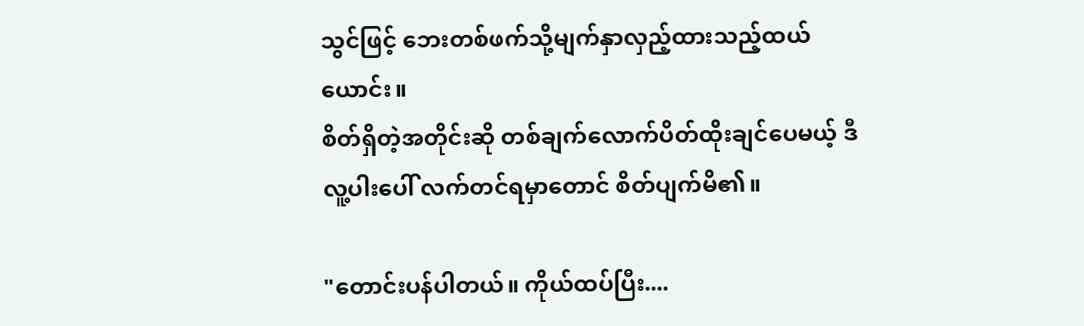သွင်ဖြင့် ဘေးတစ်ဖက်သို့မျက်နှာလှည့်ထားသည့်ထယ်ယောင်း။
စိတ်ရှိတဲ့အတိုင်းဆို တစ်ချက်လောက်ပိတ်ထိုးချင်ပေမယ့် ဒီလူ့ပါးပေါ် လက်တင်ရမှာတောင် စိတ်ပျက်မိ၏။

"တောင်းပန်ပါတယ်။ ကိုယ်ထပ်ပြီး....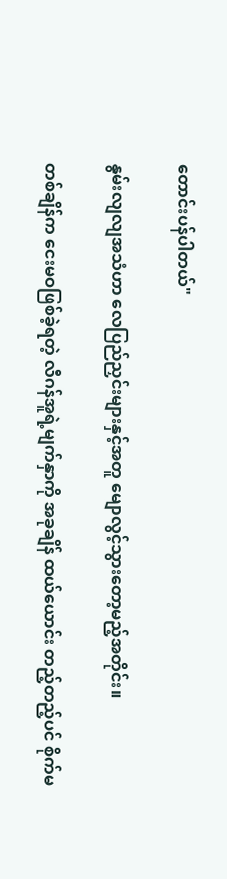တောင်းပန်ပါတယ်"

နွမ်းလျလျအသံဟာ လေပြည်ညှင်းများနှင့်အတူ မျောလွင့်သွားတော့မည့်အတိုင်း။

တစ်ချိန်က ငေးမဝဖြစ်ခဲ့ရတဲ့ လီဂန်အူရဲ့မျက်နှာကို အခုချိန် ထယ်ယောင်း တည့်တည့်ပင် စိုက်မ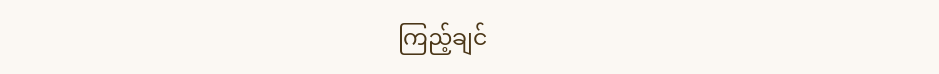ကြည့်ချင်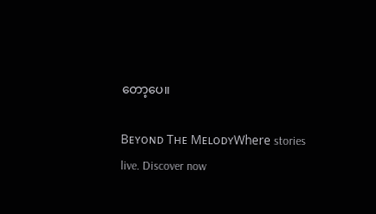တော့ပေ။

Bᴇʏᴏɴᴅ Tʜᴇ MᴇʟᴏᴅʏWhere stories live. Discover now